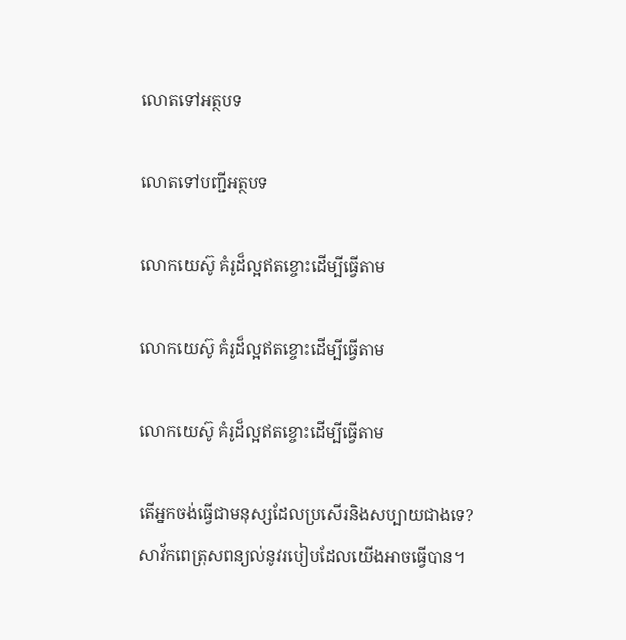លោតទៅអត្ថបទ

លោតទៅបញ្ជីអត្ថបទ

លោកយេស៊ូ គំរូដ៏ល្អឥតខ្ចោះដើម្បីធ្វើតាម

លោកយេស៊ូ គំរូដ៏ល្អឥតខ្ចោះដើម្បីធ្វើតាម

លោកយេស៊ូ គំរូដ៏ល្អឥតខ្ចោះដើម្បីធ្វើតាម

តើអ្នកចង់ធ្វើជាមនុស្សដែលប្រសើរនិងសប្បាយជាងទេ? សាវ័កពេត្រុសពន្យល់នូវរបៀបដែលយើងអាចធ្វើបាន។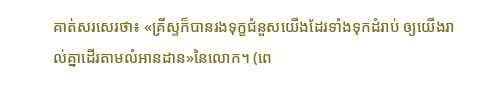គាត់សរសេរថា៖ «គ្រីស្ទក៏បានរងទុក្ខជំនួសយើងដែរទាំងទុកដំរាប់ ឲ្យយើងរាល់គ្នាដើរតាមលំអានដាន»នៃលោក។ (ពេ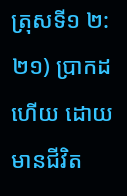ត្រុសទី១ ២:២១) ប្រាកដហើយ ដោយមានជីវិត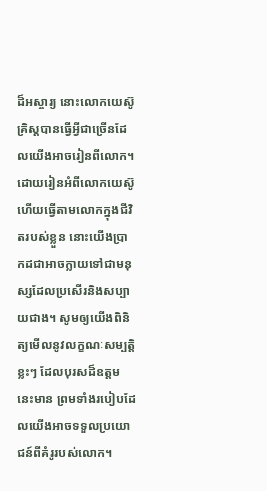ដ៏អស្ចារ្យ នោះលោកយេស៊ូគ្រិស្តបានធ្វើអ្វីជាច្រើនដែលយើងអាចរៀនពីលោក។ ដោយរៀនអំពីលោកយេស៊ូ ហើយធ្វើតាមលោកក្នុងជីវិតរបស់ខ្លួន នោះយើងប្រាកដជាអាចក្លាយទៅជាមនុស្សដែលប្រសើរនិងសប្បាយជាង។ សូមឲ្យយើងពិនិត្យមើលនូវលក្ខណៈសម្បត្ដិខ្លះៗ ដែលបុរសដ៏ឧត្តមនេះមាន ព្រមទាំងរបៀបដែលយើងអាចទទួលប្រយោជន៍ពីគំរូរបស់លោក។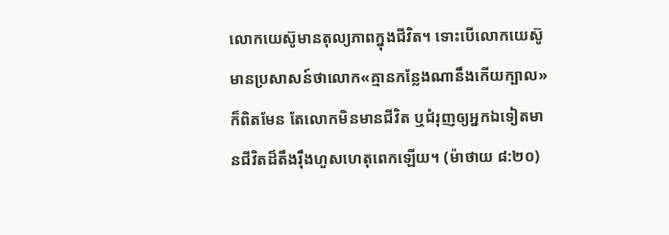លោកយេស៊ូមានតុល្យភាពក្នុងជីវិត។ ទោះបើលោកយេស៊ូមានប្រសាសន៍ថាលោក«គ្មានកន្លែងណានឹងកើយក្បាល»ក៏ពិតមែន តែលោកមិនមានជីវិត ឬជំរុញឲ្យអ្នកឯទៀតមានជីវិតដ៏តឹងរ៉ឹងហួសហេតុពេកឡើយ។ (ម៉ាថាយ ៨:២០)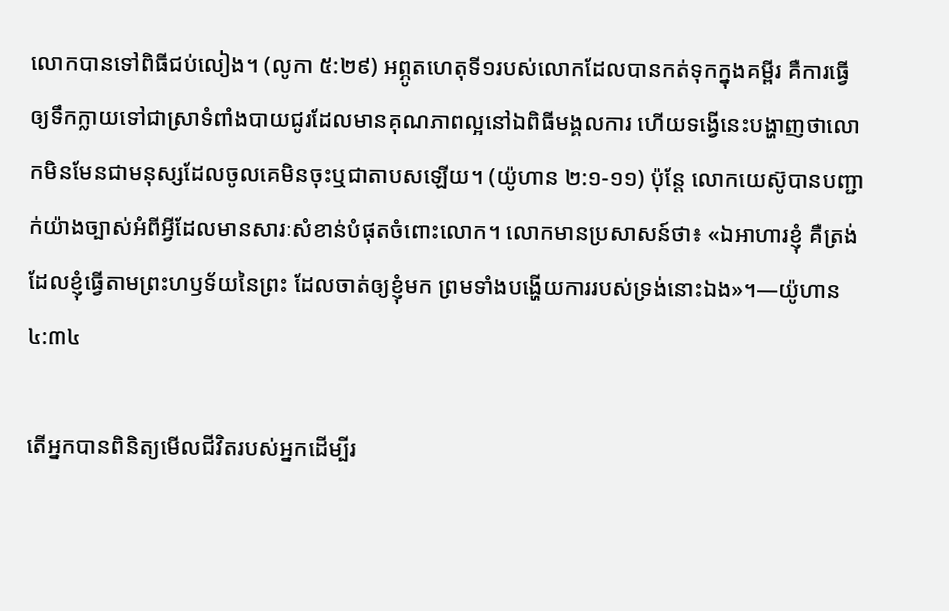លោកបានទៅពិធីជប់លៀង។ (លូកា ៥:២៩) អព្ភូតហេតុទី១របស់លោកដែលបានកត់ទុកក្នុងគម្ពីរ គឺការធ្វើឲ្យទឹកក្លាយទៅជាស្រាទំពាំងបាយជូរដែលមានគុណភាពល្អនៅឯពិធីមង្គលការ ហើយទង្វើនេះបង្ហាញថាលោកមិនមែនជាមនុស្សដែលចូលគេមិនចុះឬជាតាបសឡើយ។ (យ៉ូហាន ២:១-១១) ប៉ុន្តែ លោកយេស៊ូបានបញ្ជាក់យ៉ាងច្បាស់អំពីអ្វីដែលមានសារៈសំខាន់បំផុតចំពោះលោក។ លោកមានប្រសាសន៍ថា៖ «ឯអាហារខ្ញុំ គឺត្រង់ដែលខ្ញុំធ្វើតាមព្រះហឫទ័យនៃព្រះ ដែលចាត់ឲ្យខ្ញុំមក ព្រមទាំងបង្ហើយការរបស់ទ្រង់នោះឯង»។—យ៉ូហាន ៤:៣៤

តើអ្នកបានពិនិត្យមើលជីវិតរបស់អ្នកដើម្បីរ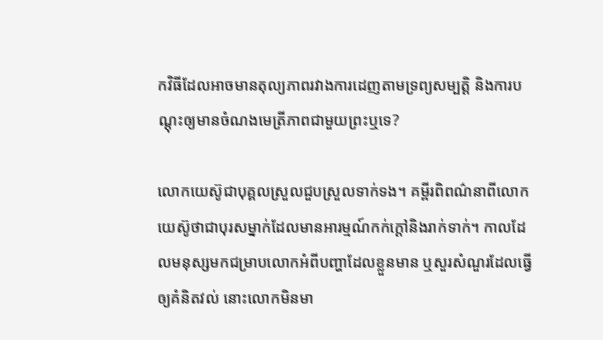កវិធីដែលអាចមានតុល្យភាពរវាងការដេញតាមទ្រព្យសម្បត្ដិ និងការបណ្ដុះឲ្យមានចំណងមេត្រីភាពជាមួយព្រះឬទេ?

លោកយេស៊ូជាបុគ្គលស្រួលជួបស្រួលទាក់ទង។ គម្ពីរពិពណ៌នាពីលោកយេស៊ូថាជាបុរសម្នាក់ដែលមានអារម្មណ៍កក់ក្ដៅនិងរាក់ទាក់។ កាលដែលមនុស្សមកជម្រាបលោកអំពីបញ្ហាដែលខ្លួនមាន ឬសួរសំណួរដែលធ្វើឲ្យគំនិតវល់ នោះលោកមិនមា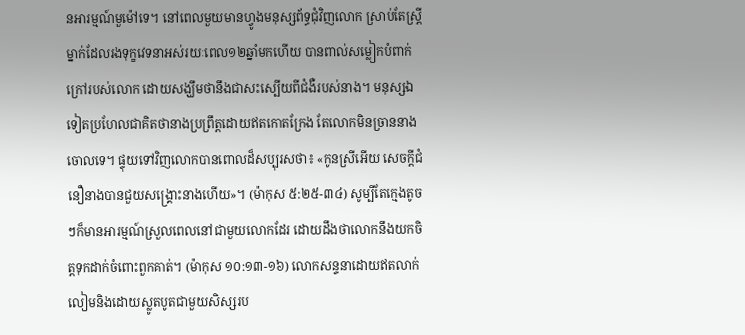នអារម្មណ៍មួម៉ៅទេ។ នៅពេលមួយមានហ្វូងមនុស្សព័ទ្ធជុំវិញលោក ស្រាប់តែស្ត្រីម្នាក់ដែលរងទុក្ខវេទនាអស់រយៈពេល១២ឆ្នាំមកហើយ បានពាល់សម្លៀកបំពាក់ក្រៅរបស់លោក ដោយសង្ឃឹមថានឹងជាសះស្បើយពីជំងឺរបស់នាង។ មនុស្សឯទៀតប្រហែលជាគិតថានាងប្រព្រឹត្តដោយឥតកោតក្រែង តែលោកមិនច្រាននាងចោលទេ។ ផ្ទុយទៅវិញលោកបានពោលដ៏សប្បុរសថា៖ «កូនស្រីអើយ សេចក្ដីជំនឿនាងបានជួយសង្គ្រោះនាងហើយ»។ (ម៉ាកុស ៥:២៥-៣៤) សូម្បីតែក្មេងតូចៗក៏មានអារម្មណ៍ស្រួលពេលនៅជាមួយលោកដែរ ដោយដឹងថាលោកនឹងយកចិត្តទុកដាក់ចំពោះពួកគាត់។ (ម៉ាកុស ១០:១៣-១៦) លោកសន្ទនាដោយឥតលាក់លៀមនិងដោយស្លូតបូតជាមួយសិស្សរប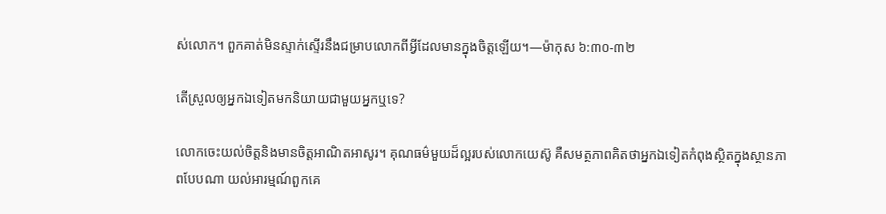ស់លោក។ ពួកគាត់មិនស្ទាក់ស្ទើរនឹងជម្រាបលោកពីអ្វីដែលមានក្នុងចិត្តឡើយ។—ម៉ាកុស ៦:៣០-៣២

តើស្រួលឲ្យអ្នកឯទៀតមកនិយាយជាមួយអ្នកឬទេ?

លោកចេះយល់ចិត្តនិងមានចិត្តអាណិតអាសូរ។ គុណធម៌មួយដ៏ល្អរបស់លោកយេស៊ូ គឺសមត្ថភាពគិតថាអ្នកឯទៀតកំពុងស្ថិតក្នុងស្ថានភាពបែបណា យល់អារម្មណ៍ពួកគេ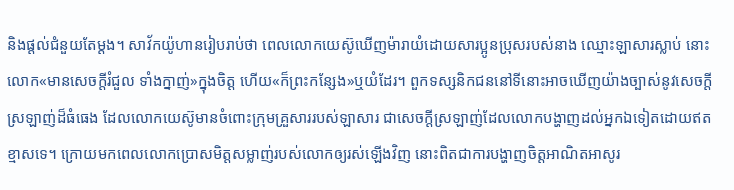និងផ្ដល់ជំនួយតែម្ដង។ សាវ័កយ៉ូហានរៀបរាប់ថា ពេលលោកយេស៊ូឃើញម៉ារាយំដោយសារប្អូនប្រុសរបស់នាង ឈ្មោះឡាសារស្លាប់ នោះលោក«មានសេចក្ដីរំជួល ទាំងក្នាញ់»ក្នុងចិត្ត ហើយ«ក៏ព្រះកន្សែង»ឬយំដែរ។ ពួកទស្សនិកជននៅទីនោះអាចឃើញយ៉ាងច្បាស់នូវសេចក្ដីស្រឡាញ់ដ៏ធំធេង ដែលលោកយេស៊ូមានចំពោះក្រុមគ្រួសាររបស់ឡាសារ ជាសេចក្ដីស្រឡាញ់ដែលលោកបង្ហាញដល់អ្នកឯទៀតដោយឥតខ្មាសទេ។ ក្រោយមកពេលលោកប្រោសមិត្តសម្លាញ់របស់លោកឲ្យរស់ឡើងវិញ នោះពិតជាការបង្ហាញចិត្តអាណិតអាសូរ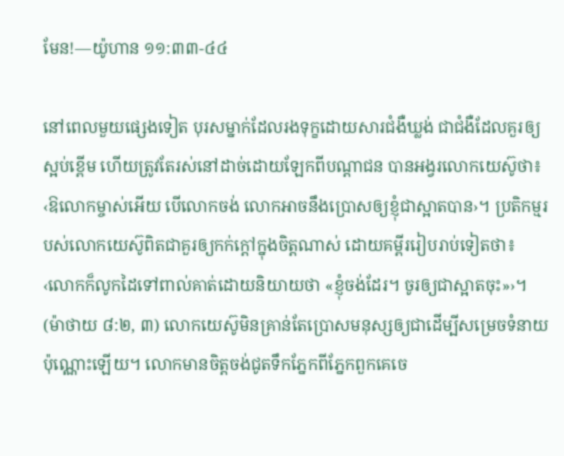មែន!—យ៉ូហាន ១១:៣៣-៤៤

នៅពេលមួយផ្សេងទៀត បុរសម្នាក់ដែលរងទុក្ខដោយសារជំងឺឃ្លង់ ជាជំងឺដែលគួរឲ្យស្អប់ខ្ពើម ហើយត្រូវតែរស់នៅដាច់ដោយឡែកពីបណ្ដាជន បានអង្វរលោកយេស៊ូថា៖ ‹ឱលោកម្ចាស់អើយ បើលោកចង់ លោកអាចនឹងប្រោសឲ្យខ្ញុំជាស្អាតបាន›។ ប្រតិកម្មរបស់លោកយេស៊ូពិតជាគួរឲ្យកក់ក្ដៅក្នុងចិត្តណាស់ ដោយគម្ពីររៀបរាប់ទៀតថា៖ ‹លោកក៏លូកដៃទៅពាល់គាត់ដោយនិយាយថា «ខ្ញុំចង់ដែរ។ ចូរឲ្យជាស្អាតចុះ»›។ (ម៉ាថាយ ៨:២, ៣) លោកយេស៊ូមិនគ្រាន់តែប្រោសមនុស្សឲ្យជាដើម្បីសម្រេចទំនាយប៉ុណ្ណោះឡើយ។ លោកមានចិត្តចង់ជូតទឹកភ្នែកពីភ្នែកពួកគេចេ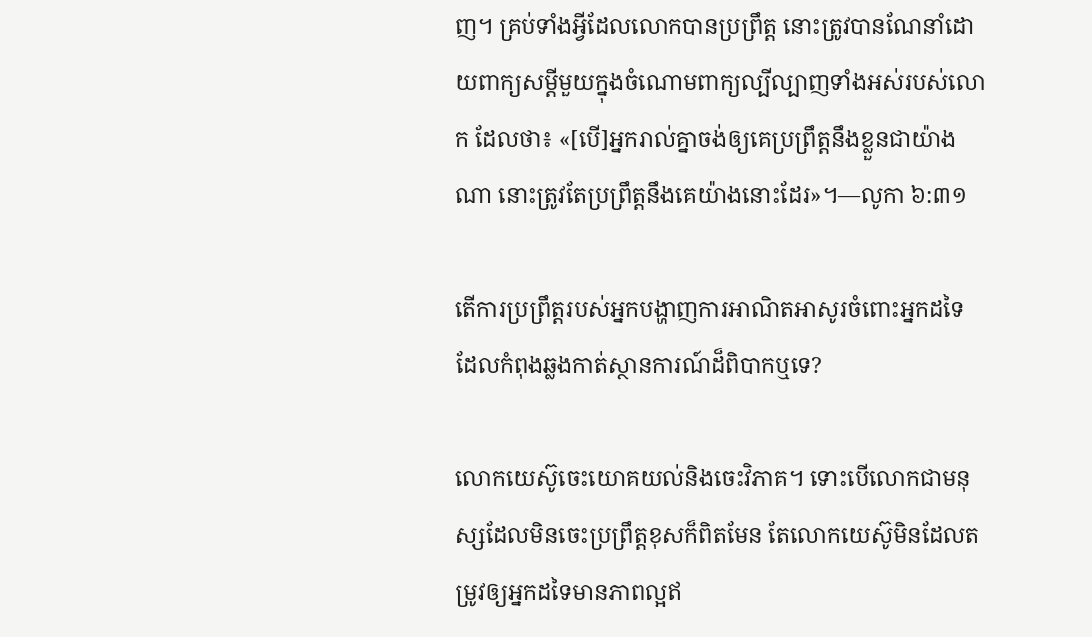ញ។ គ្រប់ទាំងអ្វីដែលលោកបានប្រព្រឹត្ត នោះត្រូវបានណែនាំដោយពាក្យសម្ដីមួយក្នុងចំណោមពាក្យល្បីល្បាញទាំងអស់របស់លោក ដែលថា៖ «[បើ]អ្នករាល់គ្នាចង់ឲ្យគេប្រព្រឹត្តនឹងខ្លួនជាយ៉ាងណា នោះត្រូវតែប្រព្រឹត្តនឹងគេយ៉ាងនោះដែរ»។—លូកា ៦:៣១

តើការប្រព្រឹត្តរបស់អ្នកបង្ហាញការអាណិតអាសូរចំពោះអ្នកដទៃ ដែលកំពុងឆ្លងកាត់ស្ថានការណ៍ដ៏ពិបាកឬទេ?

លោកយេស៊ូចេះយោគយល់និងចេះវិភាគ។ ទោះបើលោកជាមនុស្សដែលមិនចេះប្រព្រឹត្តខុសក៏ពិតមែន តែលោកយេស៊ូមិនដែលតម្រូវឲ្យអ្នកដទៃមានភាពល្អឥ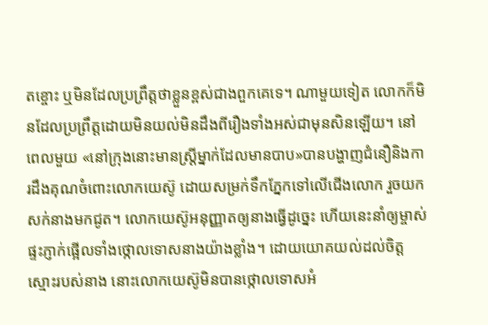តខ្ចោះ ឬមិនដែលប្រព្រឹត្តថាខ្លួនខ្ពស់ជាងពួកគេទេ។ ណាមួយទៀត លោកក៏មិនដែលប្រព្រឹត្តដោយមិនយល់មិនដឹងពីរឿងទាំងអស់ជាមុនសិនឡើយ។ នៅពេលមួយ «នៅក្រុងនោះមានស្ត្រីម្នាក់ដែលមានបាប»បានបង្ហាញជំនឿនិងការដឹងគុណចំពោះលោកយេស៊ូ ដោយសម្រក់ទឹកភ្នែកទៅលើជើងលោក រួចយកសក់នាងមកជូត។ លោកយេស៊ូអនុញ្ញាតឲ្យនាងធ្វើដូច្នេះ ហើយនេះនាំឲ្យម្ចាស់ផ្ទះភ្ញាក់ផ្អើលទាំងថ្កោលទោសនាងយ៉ាងខ្លាំង។ ដោយយោគយល់ដល់ចិត្តស្មោះរបស់នាង នោះលោកយេស៊ូមិនបានថ្កោលទោសអំ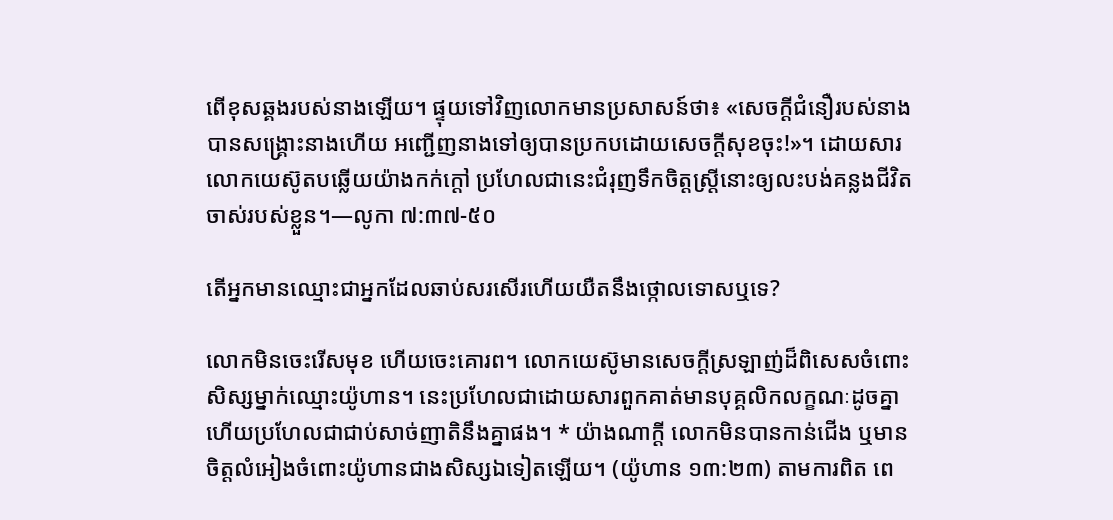ពើខុសឆ្គងរបស់នាងឡើយ។ ផ្ទុយទៅវិញលោកមានប្រសាសន៍ថា៖ «សេចក្ដីជំនឿរបស់នាងបានសង្គ្រោះនាងហើយ អញ្ជើញនាងទៅឲ្យបានប្រកបដោយសេចក្ដីសុខចុះ!»។ ដោយសារលោកយេស៊ូតបឆ្លើយយ៉ាងកក់ក្ដៅ ប្រហែលជានេះជំរុញទឹកចិត្តស្ត្រីនោះឲ្យលះបង់គន្លងជីវិតចាស់របស់ខ្លួន។—លូកា ៧:៣៧-៥០

តើអ្នកមានឈ្មោះជាអ្នកដែលឆាប់សរសើរហើយយឺតនឹងថ្កោលទោសឬទេ?

លោកមិនចេះរើសមុខ ហើយចេះគោរព។ លោកយេស៊ូមានសេចក្ដីស្រឡាញ់ដ៏ពិសេសចំពោះសិស្សម្នាក់ឈ្មោះយ៉ូហាន។ នេះប្រហែលជាដោយសារពួកគាត់មានបុគ្គលិកលក្ខណៈដូចគ្នា ហើយប្រហែលជាជាប់សាច់ញាតិនឹងគ្នាផង។ * យ៉ាងណាក្ដី លោកមិនបានកាន់ជើង ឬមានចិត្តលំអៀងចំពោះយ៉ូហានជាងសិស្សឯទៀតឡើយ។ (យ៉ូហាន ១៣:២៣) តាមការពិត ពេ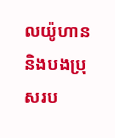លយ៉ូហាននិងបងប្រុសរប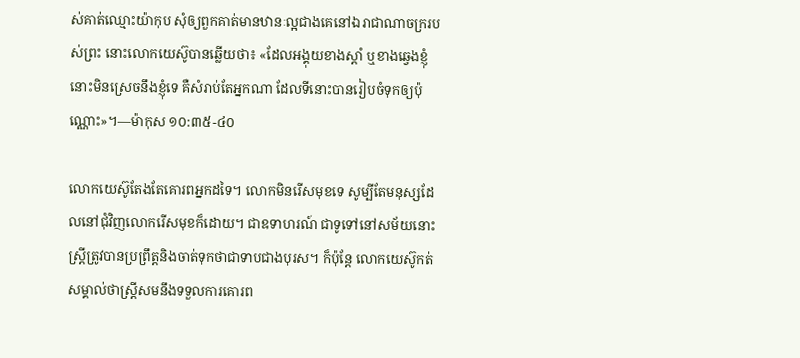ស់គាត់ឈ្មោះយ៉ាកុប សុំឲ្យពួកគាត់មានឋានៈល្អជាងគេនៅឯរាជាណាចក្ររបស់ព្រះ នោះលោកយេស៊ូបានឆ្លើយថា៖ «ដែលអង្គុយខាងស្ដាំ ឬខាងឆ្វេងខ្ញុំ នោះមិនស្រេចនឹងខ្ញុំទេ គឺសំរាប់តែអ្នកណា ដែលទីនោះបានរៀបចំទុកឲ្យប៉ុណ្ណោះ»។—ម៉ាកុស ១០:៣៥-៤០

លោកយេស៊ូតែងតែគោរពអ្នកដទៃ។ លោកមិនរើសមុខទេ សូម្បីតែមនុស្សដែលនៅជុំវិញលោករើសមុខក៏ដោយ។ ជាឧទាហរណ៍ ជាទូទៅនៅសម័យនោះ ស្ត្រីត្រូវបានប្រព្រឹត្តនិងចាត់ទុកថាជាទាបជាងបុរស។ ក៏ប៉ុន្តែ លោកយេស៊ូកត់សម្គាល់ថាស្ត្រីសមនឹងទទួលការគោរព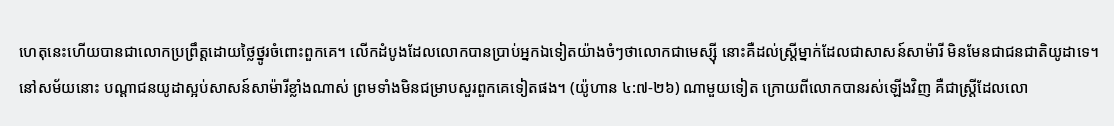ហេតុនេះហើយបានជាលោកប្រព្រឹត្តដោយថ្លៃថ្នូរចំពោះពួកគេ។ លើកដំបូងដែលលោកបានប្រាប់អ្នកឯទៀតយ៉ាងចំៗថាលោកជាមេស្ស៊ី នោះគឺដល់ស្ត្រីម្នាក់ដែលជាសាសន៍សាម៉ារី មិនមែនជាជនជាតិយូដាទេ។ នៅសម័យនោះ បណ្ដាជនយូដាស្អប់សាសន៍សាម៉ារីខ្លាំងណាស់ ព្រមទាំងមិនជម្រាបសួរពួកគេទៀតផង។ (យ៉ូហាន ៤:៧-២៦) ណាមួយទៀត ក្រោយពីលោកបានរស់ឡើងវិញ គឺជាស្ត្រីដែលលោ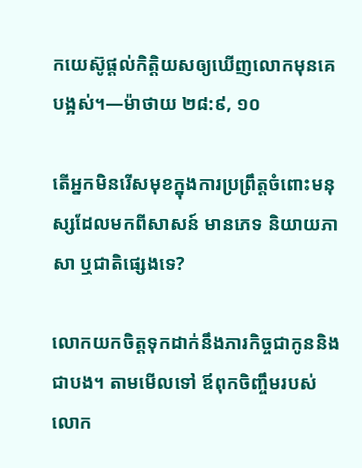កយេស៊ូផ្ដល់កិត្ដិយសឲ្យឃើញលោកមុនគេបង្អស់។—ម៉ាថាយ ២៨:៩, ១០

តើអ្នកមិនរើសមុខក្នុងការប្រព្រឹត្តចំពោះមនុស្សដែលមកពីសាសន៍ មានភេទ និយាយភាសា ឬជាតិផ្សេងទេ?

លោកយកចិត្តទុកដាក់នឹងភារកិច្ចជាកូននិងជាបង។ តាមមើលទៅ ឪពុកចិញ្ចឹមរបស់លោក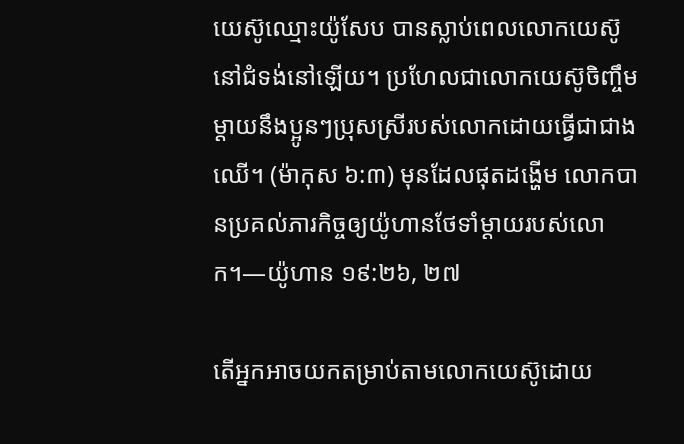យេស៊ូឈ្មោះយ៉ូសែប បានស្លាប់ពេលលោកយេស៊ូនៅជំទង់នៅឡើយ។ ប្រហែលជាលោកយេស៊ូចិញ្ចឹមម្ដាយនឹងប្អូនៗប្រុសស្រីរបស់លោកដោយធ្វើជាជាងឈើ។ (ម៉ាកុស ៦:៣) មុនដែលផុតដង្ហើម លោកបានប្រគល់ភារកិច្ចឲ្យយ៉ូហានថែទាំម្ដាយរបស់លោក។—យ៉ូហាន ១៩:២៦, ២៧

តើអ្នកអាចយកតម្រាប់តាមលោកយេស៊ូដោយ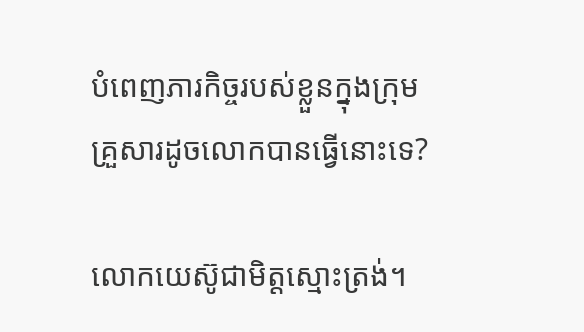បំពេញភារកិច្ចរបស់ខ្លួនក្នុងក្រុមគ្រួសារដូចលោកបានធ្វើនោះទេ?

លោកយេស៊ូជាមិត្តស្មោះត្រង់។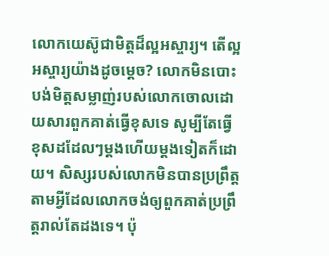លោកយេស៊ូជាមិត្តដ៏ល្អអស្ចារ្យ។ តើល្អអស្ចារ្យយ៉ាងដូចម្ដេច? លោកមិនបោះបង់មិត្តសម្លាញ់របស់លោកចោលដោយសារពួកគាត់ធ្វើខុសទេ សូម្បីតែធ្វើខុសដដែលៗម្ដងហើយម្ដងទៀតក៏ដោយ។ សិស្សរបស់លោកមិនបានប្រព្រឹត្តតាមអ្វីដែលលោកចង់ឲ្យពួកគាត់ប្រព្រឹត្តរាល់តែដងទេ។ ប៉ុ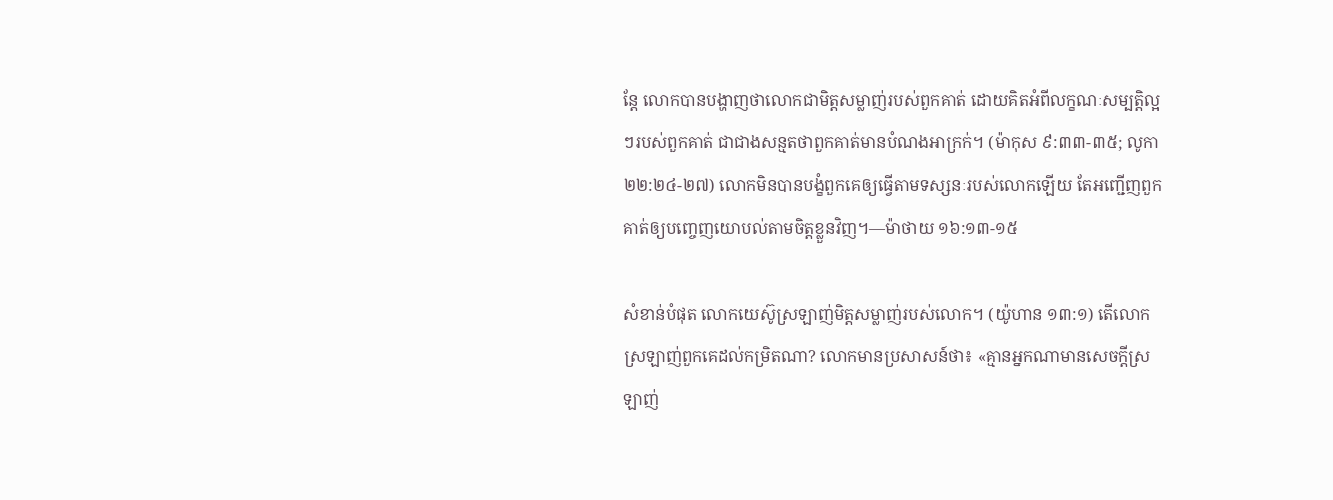ន្តែ លោកបានបង្ហាញថាលោកជាមិត្តសម្លាញ់របស់ពួកគាត់ ដោយគិតអំពីលក្ខណៈសម្បត្ដិល្អៗរបស់ពួកគាត់ ជាជាងសន្មតថាពួកគាត់មានបំណងអាក្រក់។ (ម៉ាកុស ៩:៣៣-៣៥; លូកា ២២:២៤-២៧) លោកមិនបានបង្ខំពួកគេឲ្យធ្វើតាមទស្សនៈរបស់លោកឡើយ តែអញ្ជើញពួកគាត់ឲ្យបញ្ចេញយោបល់តាមចិត្តខ្លួនវិញ។—ម៉ាថាយ ១៦:១៣-១៥

សំខាន់បំផុត លោកយេស៊ូស្រឡាញ់មិត្តសម្លាញ់របស់លោក។ (យ៉ូហាន ១៣:១) តើលោកស្រឡាញ់ពួកគេដល់កម្រិតណា? លោកមានប្រសាសន៍ថា៖ «គ្មានអ្នកណាមានសេចក្ដីស្រឡាញ់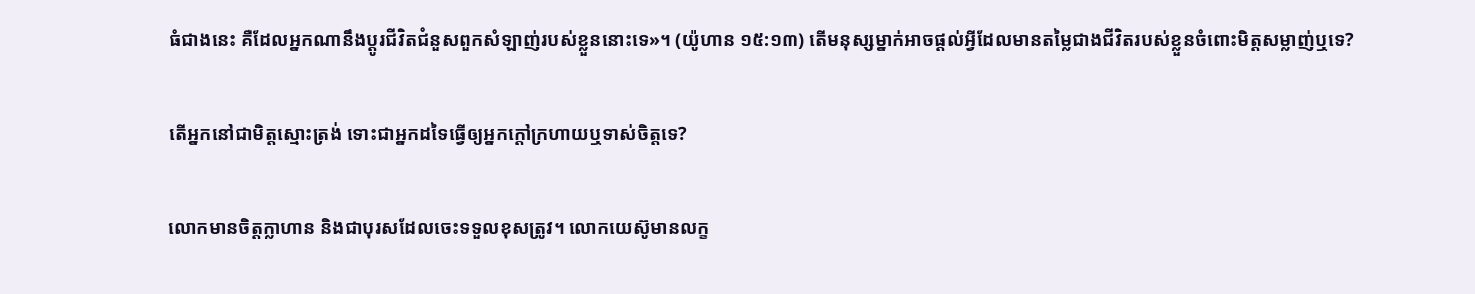ធំជាងនេះ គឺដែលអ្នកណានឹងប្ដូរជីវិតជំនួសពួកសំឡាញ់របស់ខ្លួននោះទេ»។ (យ៉ូហាន ១៥:១៣) តើមនុស្សម្នាក់អាចផ្ដល់អ្វីដែលមានតម្លៃជាងជីវិតរបស់ខ្លួនចំពោះមិត្តសម្លាញ់ឬទេ?

តើអ្នកនៅជាមិត្តស្មោះត្រង់ ទោះជាអ្នកដទៃធ្វើឲ្យអ្នកក្ដៅក្រហាយឬទាស់ចិត្តទេ?

លោកមានចិត្តក្លាហាន និងជាបុរសដែលចេះទទួលខុសត្រូវ។ លោកយេស៊ូមានលក្ខ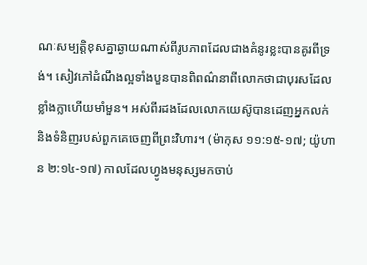ណៈសម្បត្ដិខុសគ្នាឆ្ងាយណាស់ពីរូបភាពដែលជាងគំនូរខ្លះបានគូរពីទ្រង់។ សៀវភៅដំណឹងល្អទាំងបួនបានពិពណ៌នាពីលោកថាជាបុរសដែលខ្លាំងក្លាហើយមាំមួន។ អស់ពីរដងដែលលោកយេស៊ូបានដេញអ្នកលក់ និងទំនិញរបស់ពួកគេចេញពីព្រះវិហារ។ (ម៉ាកុស ១១:១៥-១៧; យ៉ូហាន ២:១៤-១៧) កាលដែលហ្វូងមនុស្សមកចាប់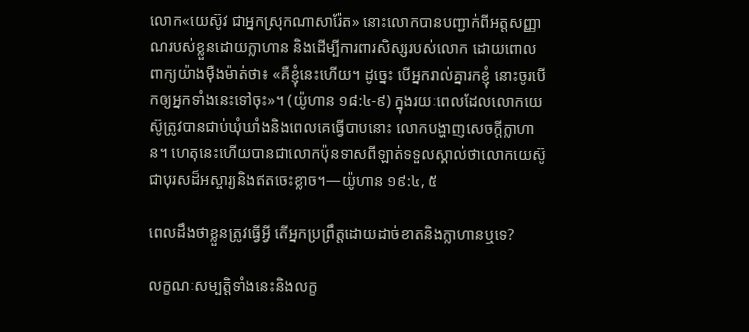លោក«យេស៊ូវ ជាអ្នកស្រុកណាសារ៉ែត» នោះលោកបានបញ្ជាក់ពីអត្តសញ្ញាណរបស់ខ្លួនដោយក្លាហាន និងដើម្បីការពារសិស្សរបស់លោក ដោយពោលពាក្យយ៉ាងម៉ឺងម៉ាត់ថា៖ «គឺខ្ញុំនេះហើយ។ ដូច្នេះ បើអ្នករាល់គ្នារកខ្ញុំ នោះចូរបើកឲ្យអ្នកទាំងនេះទៅចុះ»។ (យ៉ូហាន ១៨:៤-៩) ក្នុងរយៈពេលដែលលោកយេស៊ូត្រូវបានជាប់ឃុំឃាំងនិងពេលគេធ្វើបាបនោះ លោកបង្ហាញសេចក្ដីក្លាហាន។ ហេតុនេះហើយបានជាលោកប៉ុនទាសពីឡាត់ទទួលស្គាល់ថាលោកយេស៊ូជាបុរសដ៏អស្ចារ្យនិងឥតចេះខ្លាច។—យ៉ូហាន ១៩:៤, ៥

ពេលដឹងថាខ្លួនត្រូវធ្វើអ្វី តើអ្នកប្រព្រឹត្តដោយដាច់ខាតនិងក្លាហានឬទេ?

លក្ខណៈសម្បត្ដិទាំងនេះនិងលក្ខ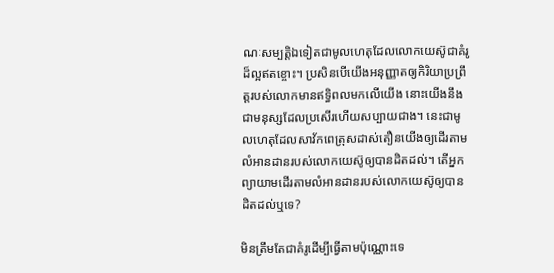ណៈសម្បត្ដិឯទៀតជាមូលហេតុដែលលោកយេស៊ូជាគំរូដ៏ល្អឥតខ្ចោះ។ ប្រសិនបើយើងអនុញ្ញាតឲ្យកិរិយាប្រព្រឹត្តរបស់លោកមានឥទ្ធិពលមកលើយើង នោះយើងនឹងជាមនុស្សដែលប្រសើរហើយសប្បាយជាង។ នេះជាមូលហេតុដែលសាវ័កពេត្រុសដាស់តឿនយើងឲ្យដើរតាមលំអានដានរបស់លោកយេស៊ូឲ្យបានដិតដល់។ តើអ្នកព្យាយាមដើរតាមលំអានដានរបស់លោកយេស៊ូឲ្យបានដិតដល់ឬទេ?

មិនត្រឹមតែជាគំរូដើម្បីធ្វើតាមប៉ុណ្ណោះទេ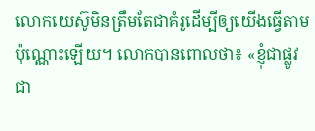លោកយេស៊ូមិនត្រឹមតែជាគំរូដើម្បីឲ្យយើងធ្វើតាមប៉ុណ្ណោះឡើយ។ លោកបានពោលថា៖ «ខ្ញុំជាផ្លូវ ជា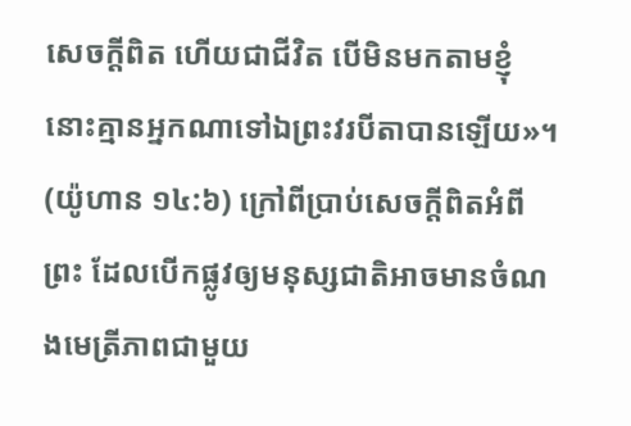សេចក្ដីពិត ហើយជាជីវិត បើមិនមកតាមខ្ញុំ នោះគ្មានអ្នកណាទៅឯព្រះវរបីតាបានឡើយ»។ (យ៉ូហាន ១៤:៦) ក្រៅពីប្រាប់សេចក្ដីពិតអំពីព្រះ ដែលបើកផ្លូវឲ្យមនុស្សជាតិអាចមានចំណងមេត្រីភាពជាមួយ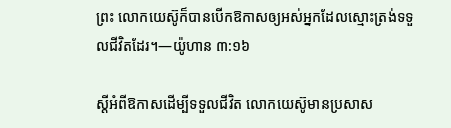ព្រះ លោកយេស៊ូក៏បានបើកឱកាសឲ្យអស់អ្នកដែលស្មោះត្រង់ទទួលជីវិតដែរ។—យ៉ូហាន ៣:១៦

ស្តីអំពីឱកាសដើម្បីទទួលជីវិត លោកយេស៊ូមានប្រសាស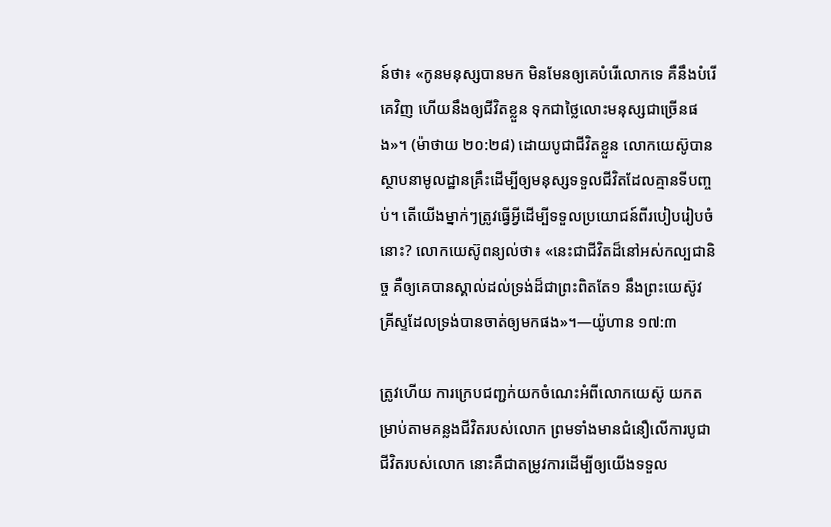ន៍ថា៖ «កូនមនុស្សបានមក មិនមែនឲ្យគេបំរើលោកទេ គឺនឹងបំរើគេវិញ ហើយនឹងឲ្យជីវិតខ្លួន ទុកជាថ្លៃលោះមនុស្សជាច្រើនផង»។ (ម៉ាថាយ ២០:២៨) ដោយបូជាជីវិតខ្លួន លោកយេស៊ូបានស្ថាបនាមូលដ្ឋានគ្រឹះដើម្បីឲ្យមនុស្សទទួលជីវិតដែលគ្មានទីបញ្ចប់។ តើយើងម្នាក់ៗត្រូវធ្វើអ្វីដើម្បីទទួលប្រយោជន៍ពីរបៀបរៀបចំនោះ? លោកយេស៊ូពន្យល់ថា៖ «នេះជាជីវិតដ៏នៅអស់កល្បជានិច្ច គឺឲ្យគេបានស្គាល់ដល់ទ្រង់ដ៏ជាព្រះពិតតែ១ នឹងព្រះយេស៊ូវគ្រីស្ទដែលទ្រង់បានចាត់ឲ្យមកផង»។—យ៉ូហាន ១៧:៣

ត្រូវហើយ ការក្រេបជញ្ជក់យកចំណេះអំពីលោកយេស៊ូ យកតម្រាប់តាមគន្លងជីវិតរបស់លោក ព្រមទាំងមានជំនឿលើការបូជាជីវិតរបស់លោក នោះគឺជាតម្រូវការដើម្បីឲ្យយើងទទួល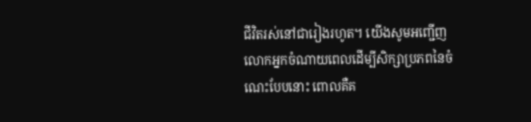ជីវិតរស់នៅជារៀងរហូត។ យើងសូមអញ្ជើញលោកអ្នកចំណាយពេលដើម្បីសិក្សាប្រភពនៃចំណេះបែបនោះ ពោលគឺគ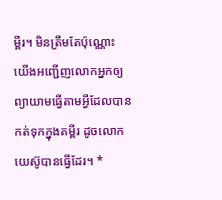ម្ពីរ។ មិនត្រឹមតែប៉ុណ្ណោះ យើងអញ្ជើញលោកអ្នកឲ្យព្យាយាមធ្វើតាមអ្វីដែលបានកត់ទុកក្នុងគម្ពីរ ដូចលោកយេស៊ូបានធ្វើដែរ។ *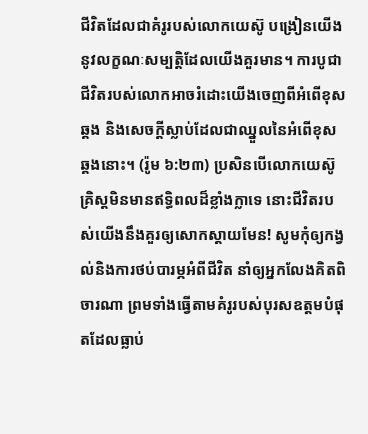ជីវិតដែលជាគំរូរបស់លោកយេស៊ូ បង្រៀនយើងនូវលក្ខណៈសម្បត្ដិដែលយើងគួរមាន។ ការបូជាជីវិតរបស់លោកអាចរំដោះយើងចេញពីអំពើខុសឆ្គង និងសេចក្ដីស្លាប់ដែលជាឈ្នួលនៃអំពើខុសឆ្គងនោះ។ (រ៉ូម ៦:២៣) ប្រសិនបើលោកយេស៊ូគ្រិស្តមិនមានឥទ្ធិពលដ៏ខ្លាំងក្លាទេ នោះជីវិតរបស់យើងនឹងគួរឲ្យសោកស្ដាយមែន! សូមកុំឲ្យកង្វល់និងការថប់បារម្ភអំពីជីវិត នាំឲ្យអ្នកលែងគិតពិចារណា ព្រមទាំងធ្វើតាមគំរូរបស់បុរសឧត្តមបំផុតដែលធ្លាប់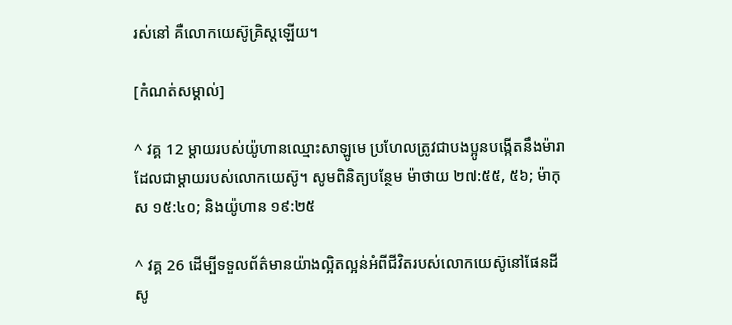រស់នៅ គឺលោកយេស៊ូគ្រិស្តឡើយ។

[កំណត់សម្គាល់]

^ វគ្គ 12 ម្ដាយរបស់យ៉ូហានឈ្មោះសាឡូមេ ប្រហែលត្រូវជាបងប្អូនបង្កើតនឹងម៉ារាដែលជាម្ដាយរបស់លោកយេស៊ូ។ សូមពិនិត្យបន្ថែម ម៉ាថាយ ២៧:៥៥, ៥៦; ម៉ាកុស ១៥:៤០; និងយ៉ូហាន ១៩:២៥

^ វគ្គ 26 ដើម្បីទទួលព័ត៌មានយ៉ាងល្អិតល្អន់អំពីជីវិតរបស់លោកយេស៊ូនៅផែនដី សូ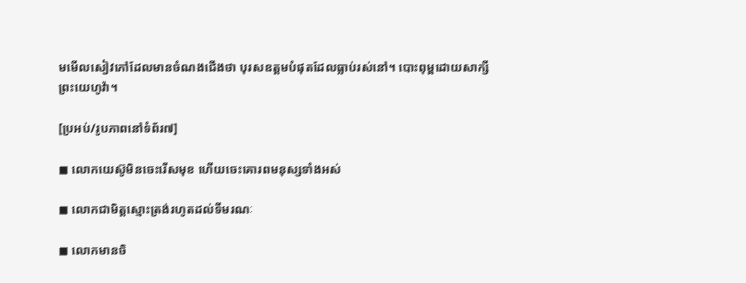មមើលសៀវភៅដែលមានចំណងជើងថា បុរសឧត្តមបំផុតដែលធ្លាប់រស់នៅ។ បោះពុម្ពដោយសាក្សីព្រះយេហូវ៉ា។

[ប្រអប់/រូបភាពនៅទំព័រ៧]

◼ លោកយេស៊ូមិនចេះរើសមុខ ហើយចេះគោរពមនុស្សទាំងអស់

◼ លោកជាមិត្តស្មោះត្រង់រហូតដល់ទីមរណៈ

◼ លោកមានចិ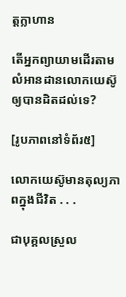ត្តក្លាហាន

តើអ្នកព្យាយាមដើរតាមលំអានដានលោកយេស៊ូឲ្យបានដិតដល់ទេ?

[រូបភាពនៅទំព័រ៥]

លោកយេស៊ូមានតុល្យភាពក្នុងជីវិត . . .

ជាបុគ្គលស្រួល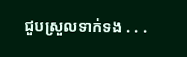ជួបស្រួលទាក់ទង . . .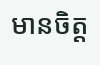មានចិត្ត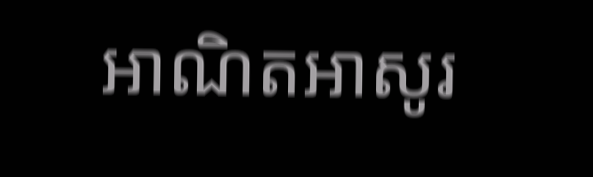អាណិតអាសូរ